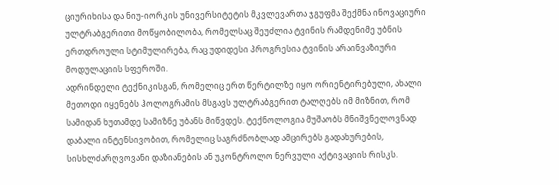ციურიხისა და ნიუ-იორკის უნივერსიტეტის მკვლევართა ჯგუფმა შექმნა ინოვაციური ულტრაბგერითი მოწყობილობა, რომელსაც შეუძლია ტვინის რამდენიმე უბნის ერთდროული სტიმულირება, რაც უდიდესი პროგრესია ტვინის არაინვაზიური მოდულაციის სფეროში.
ადრინდელი ტექნიკისგან, რომელიც ერთ წერტილზე იყო ორიენტირებული, ახალი მეთოდი იყენებს ჰოლოგრამის მსგავს ულტრაბგერით ტალღებს იმ მიზნით, რომ სამიდან ხუთამდე სამიზნე უბანს მიწვდეს. ტექნოლოგია მუშაობს მნიშვნელოვნად დაბალი ინტენსივობით, რომელიც საგრძნობლად ამცირებს გადახურების, სისხლძარღვოვანი დაზიანების ან უკონტროლო ნერვული აქტივაციის რისკს.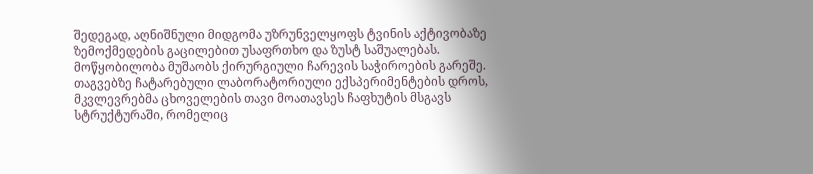შედეგად, აღნიშნული მიდგომა უზრუნველყოფს ტვინის აქტივობაზე ზემოქმედების გაცილებით უსაფრთხო და ზუსტ საშუალებას.
მოწყობილობა მუშაობს ქირურგიული ჩარევის საჭიროების გარეშე. თაგვებზე ჩატარებული ლაბორატორიული ექსპერიმენტების დროს, მკვლევრებმა ცხოველების თავი მოათავსეს ჩაფხუტის მსგავს სტრუქტურაში, რომელიც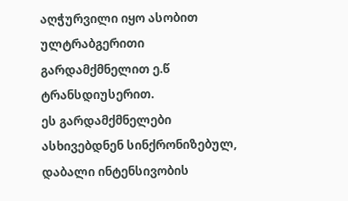აღჭურვილი იყო ასობით ულტრაბგერითი გარდამქმნელით ე.წ ტრანსდიუსერით.
ეს გარდამქმნელები ასხივებდნენ სინქრონიზებულ, დაბალი ინტენსივობის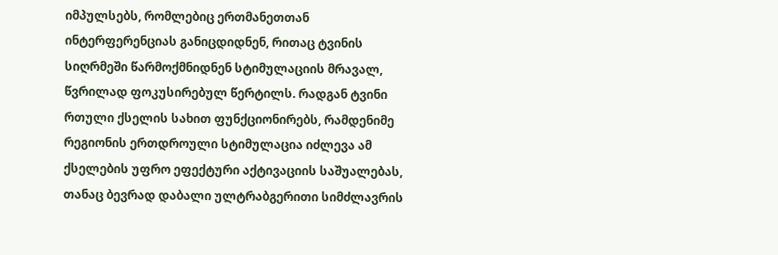იმპულსებს, რომლებიც ერთმანეთთან ინტერფერენციას განიცდიდნენ, რითაც ტვინის სიღრმეში წარმოქმნიდნენ სტიმულაციის მრავალ, წვრილად ფოკუსირებულ წერტილს. რადგან ტვინი რთული ქსელის სახით ფუნქციონირებს, რამდენიმე რეგიონის ერთდროული სტიმულაცია იძლევა ამ ქსელების უფრო ეფექტური აქტივაციის საშუალებას, თანაც ბევრად დაბალი ულტრაბგერითი სიმძლავრის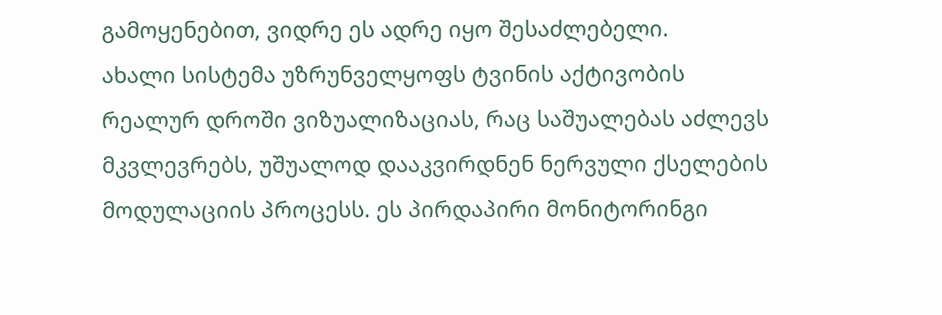გამოყენებით, ვიდრე ეს ადრე იყო შესაძლებელი.
ახალი სისტემა უზრუნველყოფს ტვინის აქტივობის რეალურ დროში ვიზუალიზაციას, რაც საშუალებას აძლევს მკვლევრებს, უშუალოდ დააკვირდნენ ნერვული ქსელების მოდულაციის პროცესს. ეს პირდაპირი მონიტორინგი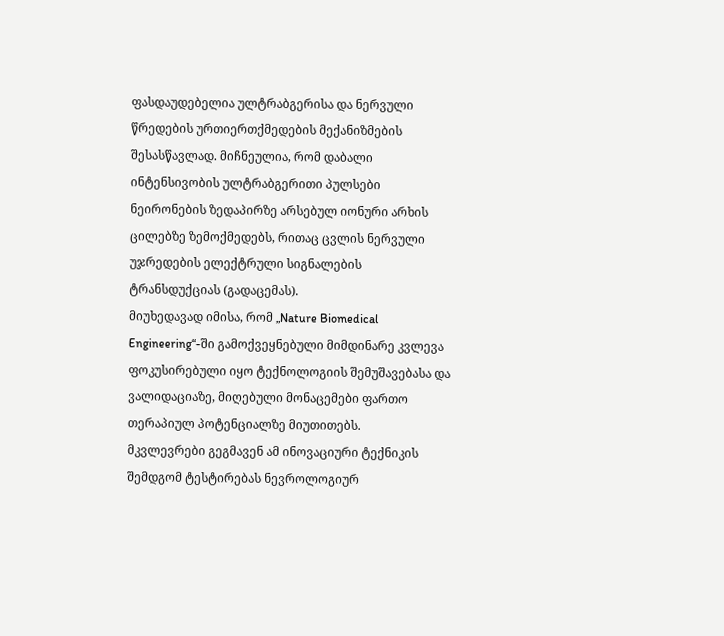ფასდაუდებელია ულტრაბგერისა და ნერვული წრედების ურთიერთქმედების მექანიზმების შესასწავლად. მიჩნეულია, რომ დაბალი ინტენსივობის ულტრაბგერითი პულსები ნეირონების ზედაპირზე არსებულ იონური არხის ცილებზე ზემოქმედებს, რითაც ცვლის ნერვული უჯრედების ელექტრული სიგნალების ტრანსდუქციას (გადაცემას).
მიუხედავად იმისა, რომ „Nature Biomedical Engineering“-ში გამოქვეყნებული მიმდინარე კვლევა ფოკუსირებული იყო ტექნოლოგიის შემუშავებასა და ვალიდაციაზე, მიღებული მონაცემები ფართო თერაპიულ პოტენციალზე მიუთითებს.
მკვლევრები გეგმავენ ამ ინოვაციური ტექნიკის შემდგომ ტესტირებას ნევროლოგიურ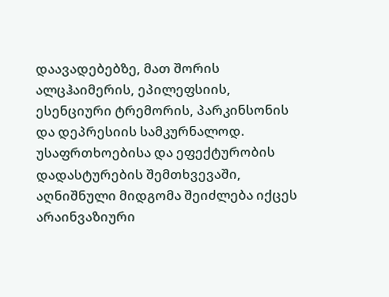დაავადებებზე, მათ შორის ალცჰაიმერის, ეპილეფსიის, ესენციური ტრემორის, პარკინსონის და დეპრესიის სამკურნალოდ.
უსაფრთხოებისა და ეფექტურობის დადასტურების შემთხვევაში, აღნიშნული მიდგომა შეიძლება იქცეს არაინვაზიური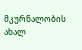მკურნალობის ახალ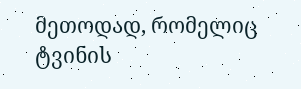მეთოდად, რომელიც ტვინის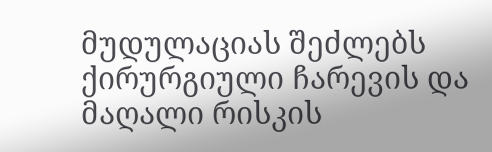მუდულაციას შეძლებს ქირურგიული ჩარევის და მაღალი რისკის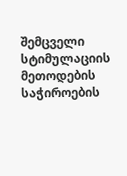შემცველი სტიმულაციის მეთოდების საჭიროების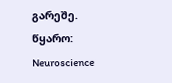გარეშე.
წყარო: Neuroscience